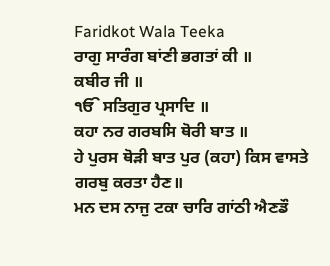Faridkot Wala Teeka
ਰਾਗੁ ਸਾਰੰਗ ਬਾਂਣੀ ਭਗਤਾਂ ਕੀ ॥
ਕਬੀਰ ਜੀ ॥
ੴ ਸਤਿਗੁਰ ਪ੍ਰਸਾਦਿ ॥
ਕਹਾ ਨਰ ਗਰਬਸਿ ਥੋਰੀ ਬਾਤ ॥
ਹੇ ਪੁਰਸ ਥੋੜੀ ਬਾਤ ਪੁਰ (ਕਹਾ) ਕਿਸ ਵਾਸਤੇ ਗਰਬੁ ਕਰਤਾ ਹੈਣ॥
ਮਨ ਦਸ ਨਾਜੁ ਟਕਾ ਚਾਰਿ ਗਾਂਠੀ ਐਣਡੌ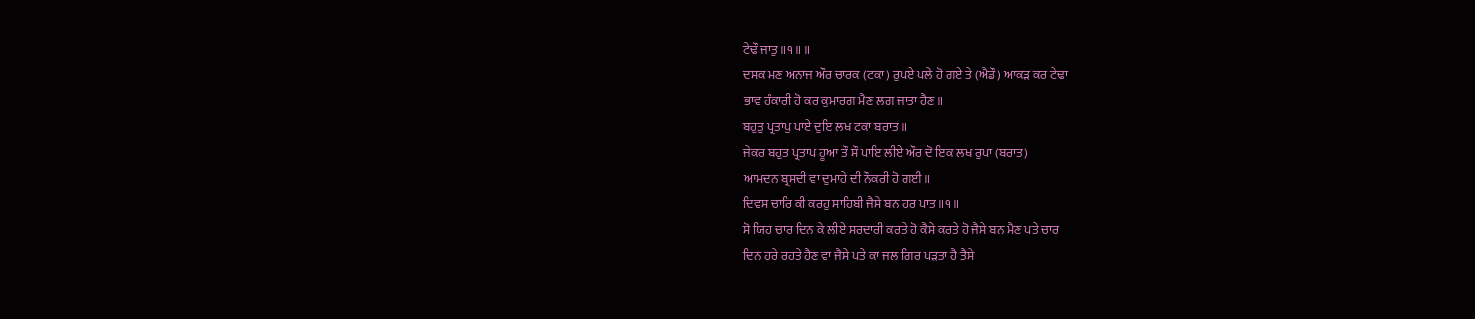ਟੇਢੌ ਜਾਤੁ ॥੧॥ ॥
ਦਸਕ ਮਣ ਅਨਾਜ ਔਰ ਚਾਰਕ (ਟਕਾ) ਰੁਪਏ ਪਲੇ ਹੋ ਗਏ ਤੇ (ਐਡੌ) ਆਕੜ ਕਰ ਟੇਢਾ
ਭਾਵ ਹੰਕਾਰੀ ਹੋ ਕਰ ਕੁਮਾਰਗ ਮੈਣ ਲਗ ਜਾਤਾ ਹੈਣ॥
ਬਹੁਤੁ ਪ੍ਰਤਾਪੁ ਪਾਏ ਦੁਇ ਲਖ ਟਕਾ ਬਰਾਤ ॥
ਜੇਕਰ ਬਹੁਤ ਪ੍ਰਤਾਪ ਹੂਆ ਤੌ ਸੌ ਪਾਇ ਲੀਏ ਔਰ ਦੋ ਇਕ ਲਖ ਰੁਪਾ (ਬਰਾਤ)
ਆਮਦਨ ਬ੍ਰਸਦੀ ਵਾ ਦੁਮਾਹੇ ਦੀ ਨੌਕਰੀ ਹੋ ਗਈ॥
ਦਿਵਸ ਚਾਰਿ ਕੀ ਕਰਹੁ ਸਾਹਿਬੀ ਜੈਸੇ ਬਨ ਹਰ ਪਾਤ ॥੧॥
ਸੋ ਯਿਹ ਚਾਰ ਦਿਨ ਕੇ ਲੀਏ ਸਰਦਾਰੀ ਕਰਤੇ ਹੋ ਕੈਸੇ ਕਰਤੇ ਹੋ ਜੈਸੇ ਬਨ ਮੈਣ ਪਤੇ ਚਾਰ
ਦਿਨ ਹਰੇ ਰਹਤੇ ਹੈਣ ਵਾ ਜੈਸੇ ਪਤੇ ਕਾ ਜਲ ਗਿਰ ਪੜਤਾ ਹੈ ਤੈਸੇ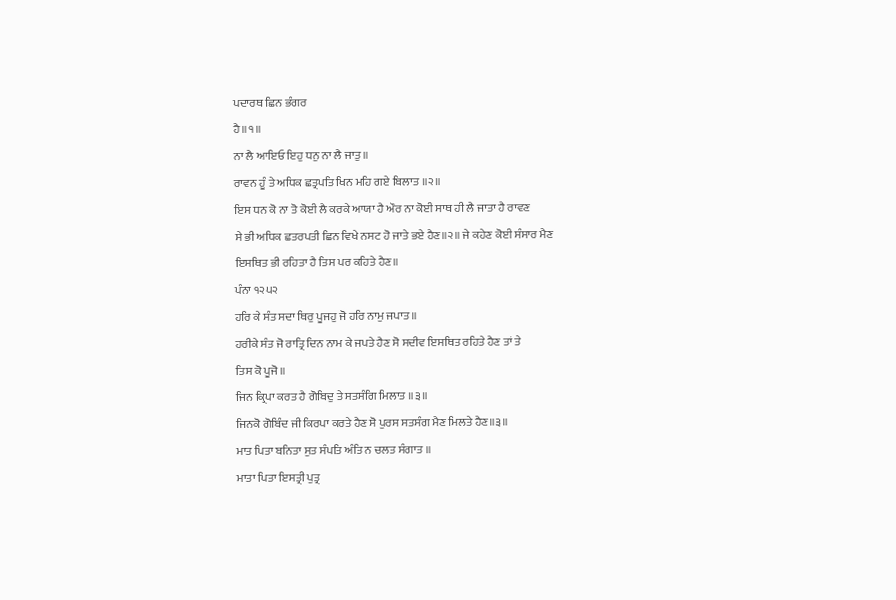ਪਦਾਰਥ ਛਿਨ ਭੰਗਰ
ਹੈ॥੧॥
ਨਾ ਲੈ ਆਇਓ ਇਹੁ ਧਨੁ ਨਾ ਲੈ ਜਾਤੁ ॥
ਰਾਵਨ ਹੂੰ ਤੇ ਅਧਿਕ ਛਤ੍ਰਪਤਿ ਖਿਨ ਮਹਿ ਗਏ ਬਿਲਾਤ ॥੨॥
ਇਸ ਧਨ ਕੋ ਨਾ ਤੋ ਕੋਈ ਲੈ ਕਰਕੇ ਆਯਾ ਹੈ ਔਰ ਨਾ ਕੋਈ ਸਾਥ ਹੀ ਲੈ ਜਾਤਾ ਹੈ ਰਾਵਣ
ਸੇ ਭੀ ਅਧਿਕ ਛਤਰਪਤੀ ਛਿਨ ਵਿਖੇ ਨਸਟ ਹੋ ਜਾਤੇ ਭਏ ਹੈਣ॥੨॥ ਜੇ ਕਹੇਣ ਕੋਈ ਸੰਸਾਰ ਮੈਣ
ਇਸਥਿਤ ਭੀ ਰਹਿਤਾ ਹੈ ਤਿਸ ਪਰ ਕਹਿਤੇ ਹੈਣ॥
ਪੰਨਾ ੧੨੫੨
ਹਰਿ ਕੇ ਸੰਤ ਸਦਾ ਥਿਰੁ ਪੂਜਹੁ ਜੋ ਹਰਿ ਨਾਮੁ ਜਪਾਤ ॥
ਹਰੀਕੇ ਸੰਤ ਜੋ ਰਾਤ੍ਰਿ ਦਿਨ ਨਾਮ ਕੇ ਜਪਤੇ ਹੈਣ ਸੋ ਸਦੀਵ ਇਸਥਿਤ ਰਹਿਤੇ ਹੈਣ ਤਾਂ ਤੇ
ਤਿਸ ਕੋ ਪੂਜੋ॥
ਜਿਨ ਕ੍ਰਿਪਾ ਕਰਤ ਹੈ ਗੋਬਿਦੁ ਤੇ ਸਤਸੰਗਿ ਮਿਲਾਤ ॥੩॥
ਜਿਨਕੋ ਗੋਬਿੰਦ ਜੀ ਕਿਰਪਾ ਕਰਤੇ ਹੈਣ ਸੋ ਪੁਰਸ ਸਤਸੰਗ ਮੈਣ ਮਿਲਤੇ ਹੈਣ॥੩॥
ਮਾਤ ਪਿਤਾ ਬਨਿਤਾ ਸੁਤ ਸੰਪਤਿ ਅੰਤਿ ਨ ਚਲਤ ਸੰਗਾਤ ॥
ਮਾਤਾ ਪਿਤਾ ਇਸਤ੍ਰੀ ਪੁਤ੍ਰ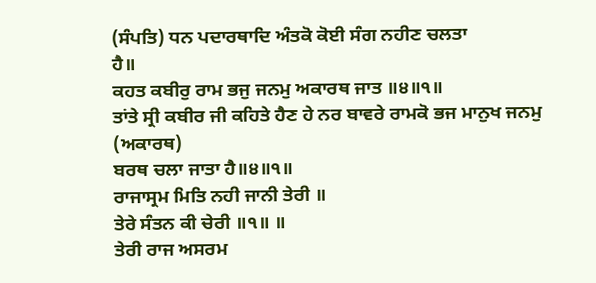(ਸੰਪਤਿ) ਧਨ ਪਦਾਰਥਾਦਿ ਅੰਤਕੋ ਕੋਈ ਸੰਗ ਨਹੀਣ ਚਲਤਾ
ਹੈ॥
ਕਹਤ ਕਬੀਰੁ ਰਾਮ ਭਜੁ ਜਨਮੁ ਅਕਾਰਥ ਜਾਤ ॥੪॥੧॥
ਤਾਂਤੇ ਸ੍ਰੀ ਕਬੀਰ ਜੀ ਕਹਿਤੇ ਹੈਣ ਹੇ ਨਰ ਬਾਵਰੇ ਰਾਮਕੋ ਭਜ ਮਾਨੁਖ ਜਨਮੁ (ਅਕਾਰਥ)
ਬਰਥ ਚਲਾ ਜਾਤਾ ਹੈ॥੪॥੧॥
ਰਾਜਾਸ੍ਰਮ ਮਿਤਿ ਨਹੀ ਜਾਨੀ ਤੇਰੀ ॥
ਤੇਰੇ ਸੰਤਨ ਕੀ ਚੇਰੀ ॥੧॥ ॥
ਤੇਰੀ ਰਾਜ ਅਸਰਮ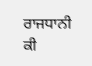ਰਾਜਧਾਨੀ ਕੀ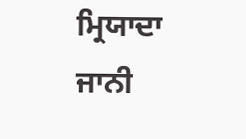ਮ੍ਰਿਯਾਦਾ ਜਾਨੀ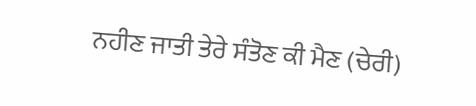ਨਹੀਣ ਜਾਤੀ ਤੇਰੇ ਸੰਤੋਣ ਕੀ ਮੈਣ (ਚੇਰੀ)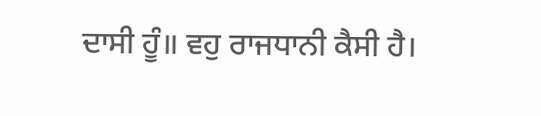ਦਾਸੀ ਹੂੰ॥ ਵਹੁ ਰਾਜਧਾਨੀ ਕੈਸੀ ਹੈ।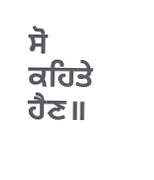ਸੋ ਕਹਿਤੇ ਹੈਣ॥